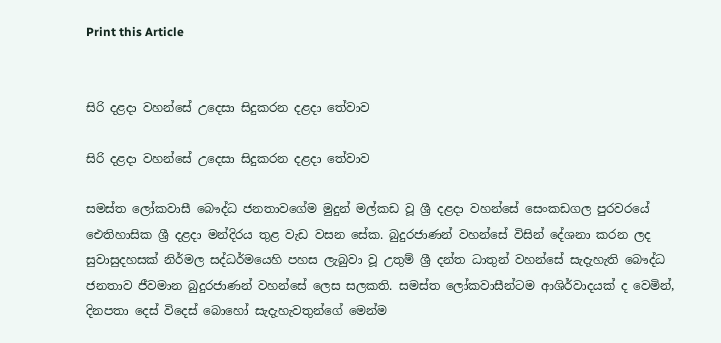Print this Article


සිරි දළදා වහන්සේ උදෙසා සිදුකරන දළදා තේවාව

සිරි දළදා වහන්සේ උදෙසා සිදුකරන දළදා තේවාව

සමස්ත ලෝකවාසී බෞද්ධ ජනතාවගේම මුදුන් මල්කඩ වූ ශ්‍රී දළදා වහන්සේ සෙංකඩගල පුරවරයේ ඓතිහාසික ශ්‍රී දළදා මන්දිරය තුළ වැඩ වසන සේක. බුදුරජාණන් වහන්සේ විසින් දේශනා කරන ලද සුවාසුදහසක් නිර්මල සද්ධර්මයෙහි පහස ලැබුවා වූ උතුම් ශ්‍රී දන්ත ධාතුන් වහන්සේ සැදැහැති බෞද්ධ ජනතාව ජීවමාන බුදුරජාණන් වහන්සේ ලෙස සලකති. සමස්ත ලෝකවාසීන්ටම ආශිර්වාදයක් ද වෙමින්, දිනපතා දෙස් විදෙස් බොහෝ සැදැහැවතුන්ගේ මෙන්ම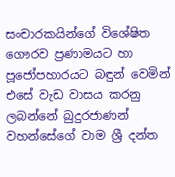සංචාරකයින්ගේ විශේෂිත ගෞරව ප්‍රණාමයට හා පූජෝපහාරයට බඳුන් වෙමින් එසේ වැඩ වාසය කරනු ලබන්නේ බුදුරජාණන් වහන්සේගේ වාම ශ්‍රී දන්ත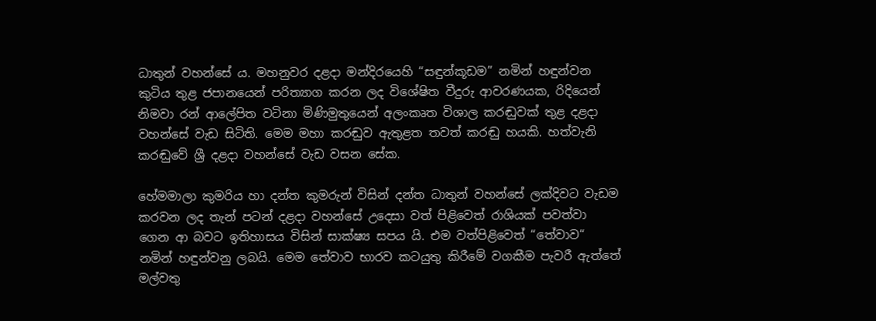ධාතුන් වහන්සේ ය. මහනුවර දළදා මන්දිරයෙහි “සඳුන්කූඩම” නමින් හඳුන්වන කුටිය තුළ ජපානයෙන් පරිත්‍යාග කරන ලද විශේෂිත වීදුරු ආවරණයක, රිදියෙන් නිමවා රන් ආලේපිත වටිනා මිණිමුතුයෙන් අලංකෘත විශාල කරඬුවක් තුළ දළදා වහන්සේ වැඩ සිටිති. මෙම මහා කරඬුව ඇතුළත තවත් කරඬු හයකි. හත්වැනි කරඬුවේ ශ්‍රී දළදා වහන්සේ වැඩ වසන සේක.

හේමමාලා කුමරිය හා දන්ත කුමරුන් විසින් දන්ත ධාතුන් වහන්සේ ලක්දිවට වැඩම කරවන ලද තැන් පටන් දළදා වහන්සේ උදෙසා වත් පිළිවෙත් රාශියක් පවත්වා ගෙන ආ බවට ඉතිහාසය විසින් සාක්ෂ්‍ය සපය යි. එම වත්පිළිවෙත් “තේවාව“ නමින් හඳුන්වනු ලබයි. මෙම තේවාව භාරව කටයුතු කිරීමේ වගකීම පැවරී ඇත්තේ මල්වතු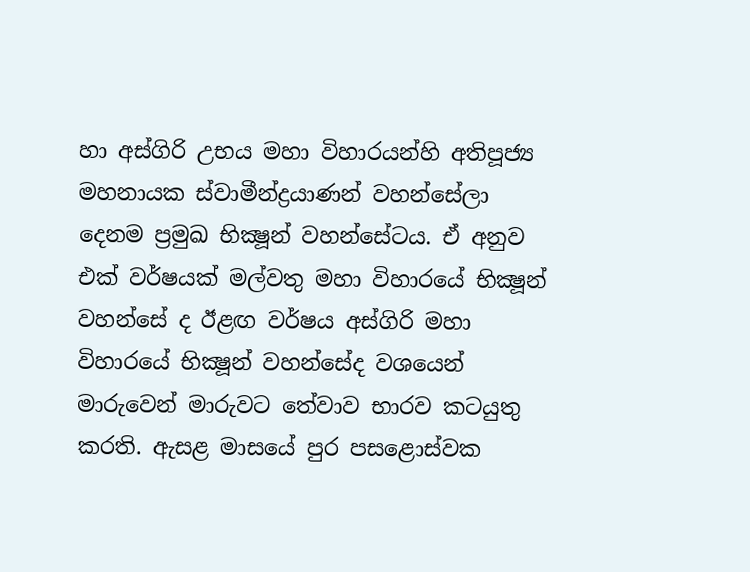හා අස්ගිරි උභය මහා විහාරයන්හි අතිපූජ්‍ය මහනායක ස්වාමීන්ද්‍රයාණන් වහන්සේලා දෙනම ප්‍රමුඛ භික්‍ෂූන් වහන්සේටය. ඒ අනුව එක් වර්ෂයක් මල්වතු මහා විහාරයේ භික්‍ෂූන් වහන්සේ ද ඊළඟ වර්ෂය අස්ගිරි මහා විහාරයේ භික්‍ෂූන් වහන්සේද වශයෙන් මාරුවෙන් මාරුවට තේවාව භාරව කටයුතු කරති. ඇසළ මාසයේ පුර පසළොස්වක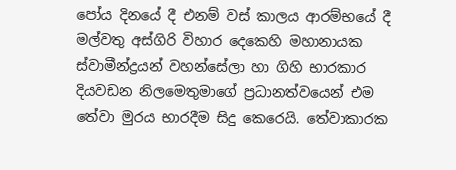පෝය දිනයේ දී එනම් වස් කාලය ආරම්භයේ දී මල්වතු අස්ගිරි විහාර දෙකෙහි මහානායක ස්වාමීන්ද්‍රයන් වහන්සේලා හා ගිහි භාරකාර දියවඩන නිලමෙතුමාගේ ප්‍රධානත්වයෙන් එම තේවා මුරය භාරදීම සිදු කෙරෙයි. තේවාකාරක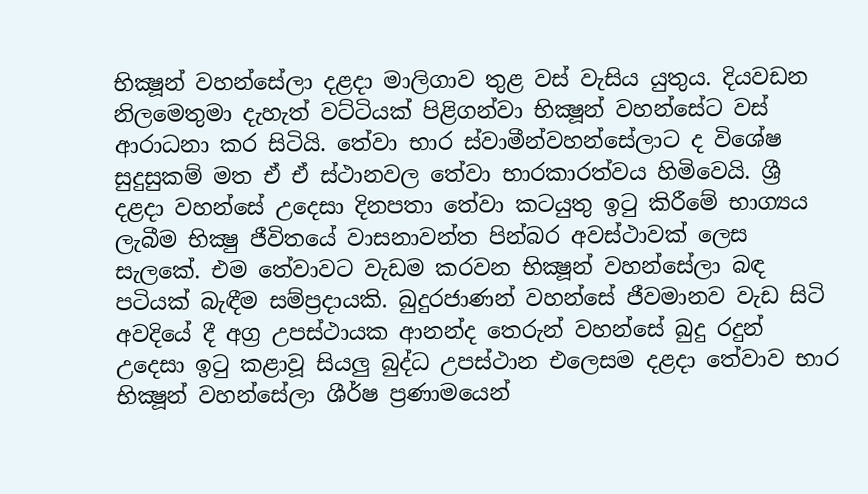භික්‍ෂූන් වහන්සේලා දළදා මාලිගාව තුළ වස් වැසිය යුතුය. දියවඩන නිලමෙතුමා දැහැත් වට්ටියක් පිළිගන්වා භික්‍ෂූන් වහන්සේට වස් ආරාධනා කර සිටියි. තේවා භාර ස්වාමීන්වහන්සේලාට ද විශේෂ සුදුසුකම් මත ඒ ඒ ස්ථානවල තේවා භාරකාරත්වය හිමිවෙයි. ශ්‍රී දළදා වහන්සේ උදෙසා දිනපතා තේවා කටයුතු ඉටු කිරීමේ භාග්‍යය ලැබීම භික්‍ෂු ජීවිතයේ වාසනාවන්ත පින්බර අවස්ථාවක් ලෙස සැලකේ. එම තේවාවට වැඩම කරවන භික්‍ෂූන් වහන්සේලා බඳ පටියක් බැඳීම සම්ප්‍රදායකි. බුදුරජාණන් වහන්සේ ජීවමානව වැඩ සිටි අවදියේ දී අග්‍ර උපස්ථායක ආනන්ද තෙරුන් වහන්සේ බුදු රදුන් උදෙසා ඉටු කළාවූ සියලු බුද්ධ උපස්ථාන එලෙසම දළදා තේවාව භාර භික්‍ෂූන් වහන්සේලා ශීර්ෂ ප්‍රණාමයෙන්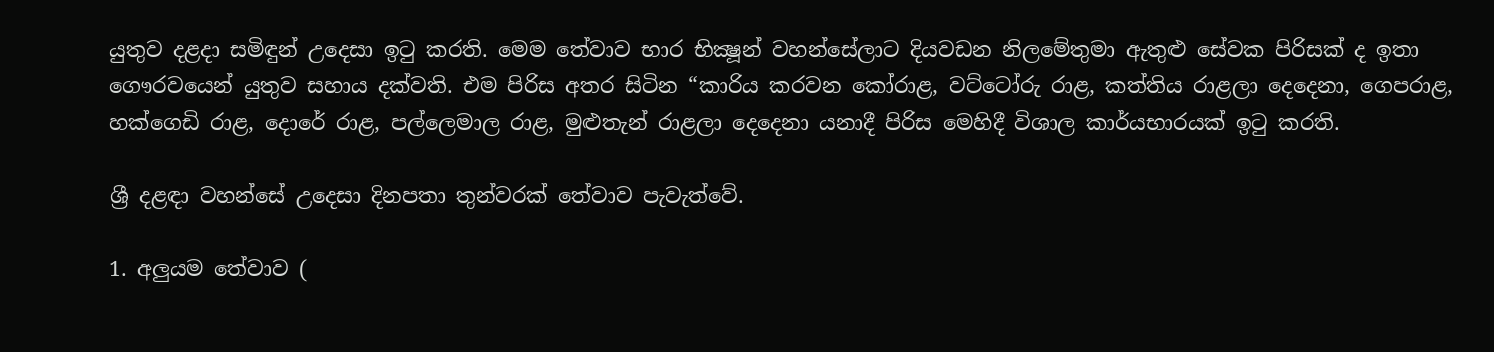යුතුව දළදා සමිඳුන් උදෙසා ඉටු කරති. මෙම තේවාව භාර භික්‍ෂූන් වහන්සේලාට දියවඩන නිලමේතුමා ඇතුළු සේවක පිරිසක් ද ඉතා ගෞරවයෙන් යුතුව සහාය දක්වති. එම පිරිස අතර සිටින “කාරිය කරවන කෝරාළ, වට්ටෝරු රාළ, කත්තිය රාළලා දෙදෙනා, ගෙපරාළ, හක්ගෙඩි රාළ, දොරේ රාළ, පල්ලෙමාල රාළ, මුළුතැන් රාළලා දෙදෙනා යනාදී පිරිස මෙහිදී විශාල කාර්යභාරයක් ඉටු කරති.

ශ්‍රී දළඳා වහන්සේ උදෙසා දිනපතා තුන්වරක් තේවාව පැවැත්වේ.

1. අලුයම තේවාව (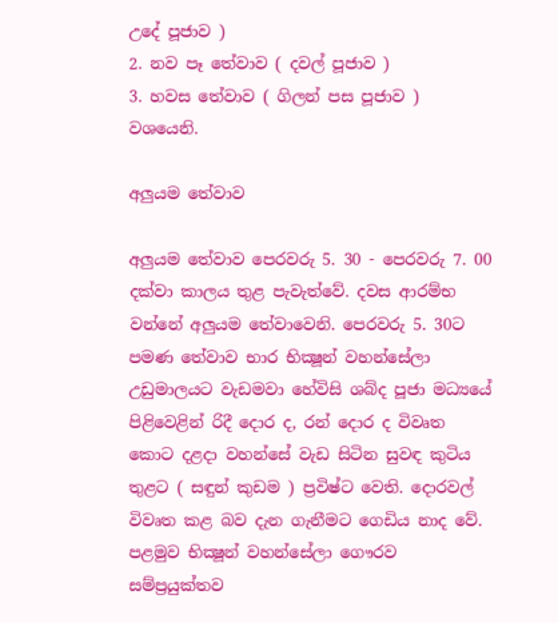උදේ පූජාව )
2. නව පෑ තේවාව ( දවල් පූජාව )
3. හවස තේවාව ( ගිලන් පස පූජාව ) වශයෙනි.

අලුයම තේවාව

අලුයම තේවාව පෙරවරු 5. 30 - පෙරවරු 7. 00 දක්වා කාලය තුළ පැවැත්වේ. දවස ආරම්භ වන්නේ අලුයම තේවාවෙනි. පෙරවරු 5. 30ට පමණ තේවාව භාර භික්‍ෂූන් වහන්සේලා උඩුමාලයට වැඩමවා හේවිසි ශබ්ද පූජා මධ්‍යයේ පිළිවෙළින් රිදී දොර ද, රන් දොර ද විවෘත කොට දළදා වහන්සේ වැඩ සිටින සුවඳ කුටිය තුළට ( සඳුන් කුඩම ) ප්‍රවිෂ්ට වෙති. දොරවල් විවෘත කළ බව දැන ගැනීමට ගෙඩිය නාද වේ. පළමුව භික්‍ෂූන් වහන්සේලා ගෞරව සම්ප්‍රයුක්තව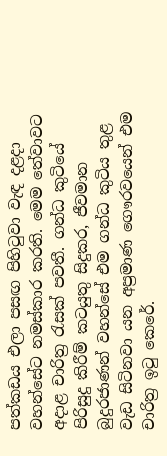පත්කඩය එලා පසඟ පිහිටුවා වැඳ දළදා වහන්සේට නමස්කාර කරති. මෙම තේවාවට අදාළ චාරිත්‍ර රැසක් පවතී. ගන්ධ කුටියේ පිරිසුදු කිරීම් කටයුතු සිදුකර, ජීවමාන බුදුරජාණන් වහන්සේ එම ගන්ධ කුටිය තුළ වැඩ සිටිනවා යන අප්‍රමාණ ගෞරවයෙන් එම චාරිත්‍ර ඉටු කෙරේ.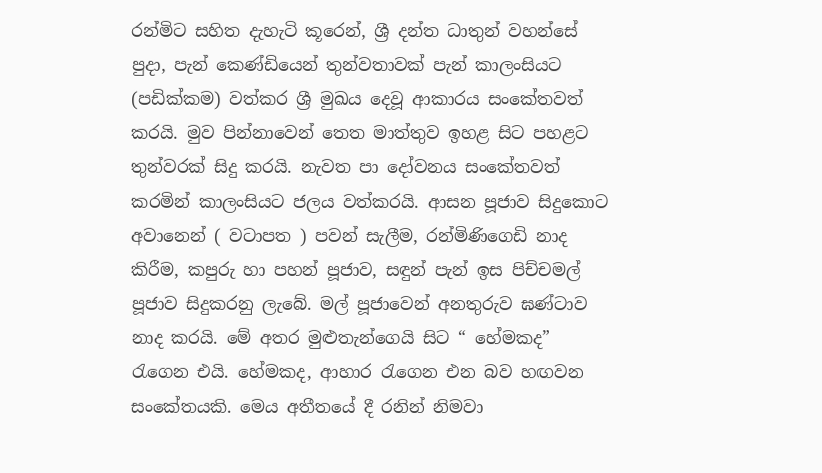රන්මිට සහිත දැහැටි කූරෙන්, ශ්‍රී දන්ත ධාතුන් වහන්සේ පුදා, පැන් කෙණ්ඩියෙන් තුන්වතාවක් පැන් කාලංසියට (පඩික්කම) වත්කර ශ්‍රී මුඛය දෙවූ ආකාරය සංකේතවත් කරයි. මුව පින්නාවෙන් තෙත මාත්තුව ඉහළ සිට පහළට තුන්වරක් සිදු කරයි. නැවත පා දෝවනය සංකේතවත් කරමින් කාලංසියට ජලය වත්කරයි. ආසන පූජාව සිදුකොට අවානෙන් ( වටාපත ) පවන් සැලීම, රන්මිණිගෙඩි නාද කිරීම, කපුරු හා පහන් පූජාව, සඳුන් පැන් ඉස පිච්චමල් පූජාව සිදුකරනු ලැබේ. මල් පූජාවෙන් අනතුරුව ඝණ්ටාව නාද කරයි. මේ අතර මුළුතැන්ගෙයි සිට “ හේමකද” රැගෙන එයි. හේමකද, ආහාර රැගෙන එන බව හඟවන සංකේතයකි. මෙය අතීතයේ දී රනින් නිමවා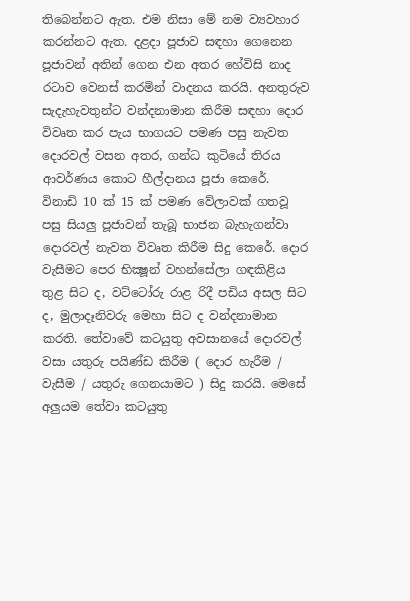තිබෙන්නට ඇත. එම නිසා මේ නම ව්‍යවහාර කරන්නට ඇත. දළදා පූජාව සඳහා ගෙනෙන පූජාවන් අතින් ගෙන එන අතර හේවිසි නාද රටාව වෙනස් කරමින් වාදනය කරයි. අනතුරුව සැදැහැවතුන්ට වන්දනාමාන කිරීම සඳහා දොර විවෘත කර පැය භාගයට පමණ පසු නැවත දොරවල් වසන අතර, ගන්ධ කුටියේ තිරය ආවර්ණය කොට හීල්දානය පූජා කෙරේ. විනාඩි 10 ක් 15 ක් පමණ වේලාවක් ගතවූ පසු සියලු පූජාවන් තැබූ භාජන බැහැගන්වා දොරවල් නැවත විවෘත කිරීම සිදු කෙරේ. දොර වැසීමට පෙර භික්‍ෂූන් වහන්සේලා ගඳකිළිය තුළ සිට ද, වට්ටෝරු රාළ රිදී පඩිය අසල සිට ද, මුලාදෑනිවරු මෙහා සිට ද වන්දනාමාන කරති. තේවාවේ කටයුතු අවසානයේ දොරවල් වසා යතුරු පයිණ්ඩ කිරීම ( දොර හැරීම / වැසීම / යතුරු ගෙනයාමට ) සිදු කරයි. මෙසේ අලුයම තේවා කටයුතු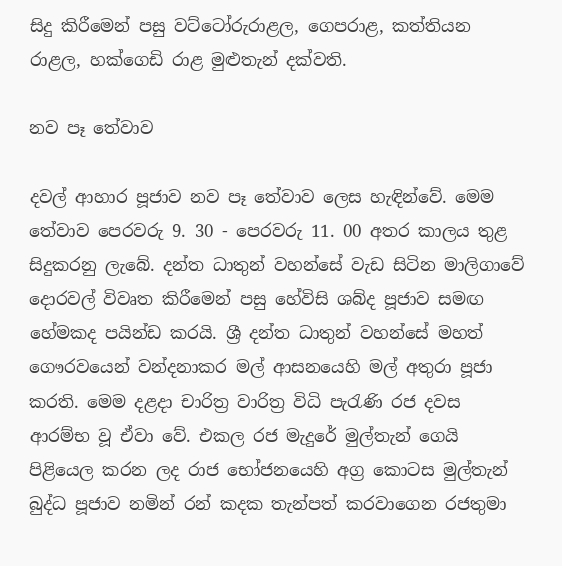සිදු කිරීමෙන් පසු වට්ටෝරුරාළල, ගෙපරාළ, කත්තියන රාළල, හක්ගෙඩි රාළ මුළුතැන් දක්වති.

නව පෑ තේවාව

දවල් ආහාර පූජාව නව පෑ තේවාව ලෙස හැඳින්වේ. මෙම තේවාව පෙරවරු 9. 30 - පෙරවරු 11. 00 අතර කාලය තුළ සිදුකරනු ලැබේ. දන්ත ධාතුන් වහන්සේ වැඩ සිටින මාලිගාවේ දොරවල් විවෘත කිරීමෙන් පසු හේවිසි ශබ්ද පූජාව සමඟ හේමකද පයින්ඩ කරයි. ශ්‍රී දන්ත ධාතුන් වහන්සේ මහත් ගෞරවයෙන් වන්දනාකර මල් ආසනයෙහි මල් අතුරා පූජා කරති. මෙම දළදා චාරිත්‍ර වාරිත්‍ර විධි පැරැණි රජ දවස ආරම්භ වූ ඒවා වේ. එකල රජ මැදුරේ මුල්තැන් ගෙයි පිළියෙල කරන ලද රාජ භෝජනයෙහි අග්‍ර කොටස මුල්තැන් බුද්ධ පූජාව නමින් රන් කදක තැන්පත් කරවාගෙන රජතුමා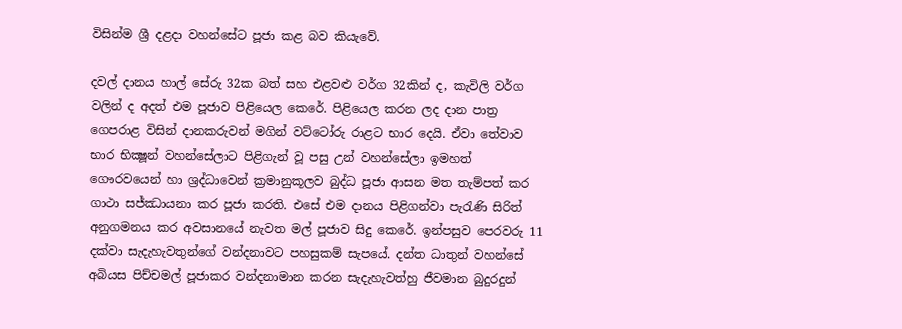විසින්ම ශ්‍රී දළදා වහන්සේට පූජා කළ බව කියැවේ.

දවල් දානය හාල් සේරු 32ක බත් සහ එළවළු වර්ග 32කින් ද, කැවිලි වර්ග වලින් ද අදත් එම පූජාව පිළියෙල කෙරේ. පිළියෙල කරන ලද දාන පාත්‍ර ගෙපරාළ විසින් දානකරුවන් මගින් වට්ටෝරු රාළට භාර දෙයි. ඒවා තේවාව භාර භික්‍ෂූන් වහන්සේලාට පිළිගැන් වූ පසු උන් වහන්සේලා ඉමහත් ගෞරවයෙන් හා ශ්‍රද්ධාවෙන් ක්‍රමානුකූලව බුද්ධ පූජා ආසන මත තැම්පත් කර ගාථා සජ්ඣායනා කර පූජා කරති. එසේ එම දානය පිළිගන්වා පැරැණි සිරිත් අනුගමනය කර අවසානයේ නැවත මල් පූජාව සිදු කෙරේ. ඉන්පසුව පෙරවරු 11 දක්වා සැදැහැවතුන්ගේ වන්දනාවට පහසුකම් සැපයේ. දන්ත ධාතුන් වහන්සේ අබියස පිච්චමල් පූජාකර වන්දනාමාන කරන සැදැහැවත්හු ජීවමාන බුදුරදුන්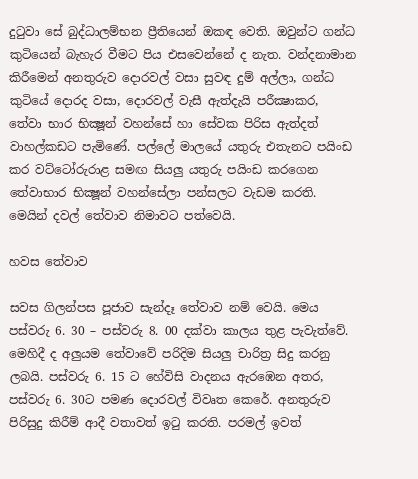දුටුවා සේ බුද්ධාලම්භන ප්‍රීතියෙන් ඔකඳ වෙති. ඔවුන්ට ගන්ධ කුටියෙන් බැහැර වීමට පිය එසවෙන්නේ ද නැත. වන්දනාමාන කිරීමෙන් අනතුරුව දොරවල් වසා සුවඳ දුම් අල්ලා, ගන්ධ කුටියේ දොරද වසා, දොරවල් වැසී ඇත්දැයි පරීක්‍ෂාකර, තේවා භාර භික්‍ෂූන් වහන්සේ හා සේවක පිරිස ඇත්දත් වාහල්කඩට පැමිණේ. පල්ලේ මාලයේ යතුරු එතැනට පයිංඩ කර වට්ටෝරුරාළ සමඟ සියලු යතුරු පයිංඩ කරගෙන තේවාභාර භික්‍ෂූන් වහන්සේලා පන්සලට වැඩම කරති. මෙයින් දවල් තේවාව නිමාවට පත්වෙයි.

හවස තේවාව

සවස ගිලන්පස පූජාව සැන්දෑ තේවාව නම් වෙයි. මෙය පස්වරු 6. 30 – පස්වරු 8. 00 දක්වා කාලය තුළ පැවැත්වේ. මෙහිදී ද අලුයම තේවාවේ පරිදිම සියලු චාරිත්‍ර සිදු කරනු ලබයි. පස්වරු 6. 15 ට හේවිසි වාදනය ඇරඹෙන අතර, පස්වරු 6. 30ට පමණ දොරවල් විවෘත කෙරේ. අනතුරුව පිරිසුදු කිරීම් ආදී වතාවත් ඉටු කරති. පරමල් ඉවත්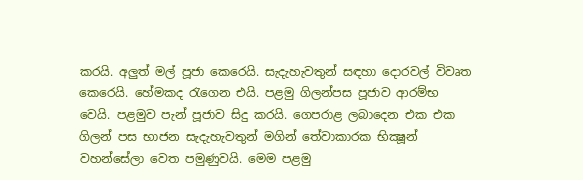කරයි. අලුත් මල් පූජා කෙරෙයි. සැදැහැවතුන් සඳහා දොරවල් විවෘත කෙරෙයි. හේමකද රැගෙන එයි. පළමු ගිලන්පස පූජාව ආරම්භ වෙයි. පළමුව පැන් පූජාව සිදු කරයි. ගෙපරාළ ලබාදෙන එක එක ගිලන් පස භාජන සැදැහැවතුන් මගින් තේවාකාරක භික්‍ෂූන් වහන්සේලා වෙත පමුණුවයි. මෙම පළමු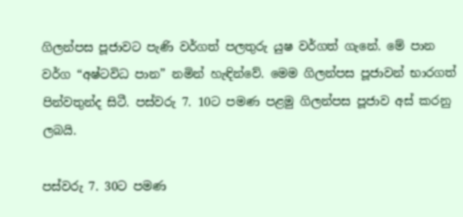ගිලන්පස පූජාවට පැණි වර්ගත් පලතුරු යුෂ වර්ගත් ගැනේ. මේ පාන වර්ග “අෂ්ටවිධ පාන” නමින් හැඳින්වේ. මෙම ගිලන්පස පූජාවන් භාරගත් පින්වතුන්ද සිටී. පස්වරු 7. 10ට පමණ පළමු ගිලන්පස පූජාව අස් කරනු ලබයි.

පස්වරු 7. 30ට පමණ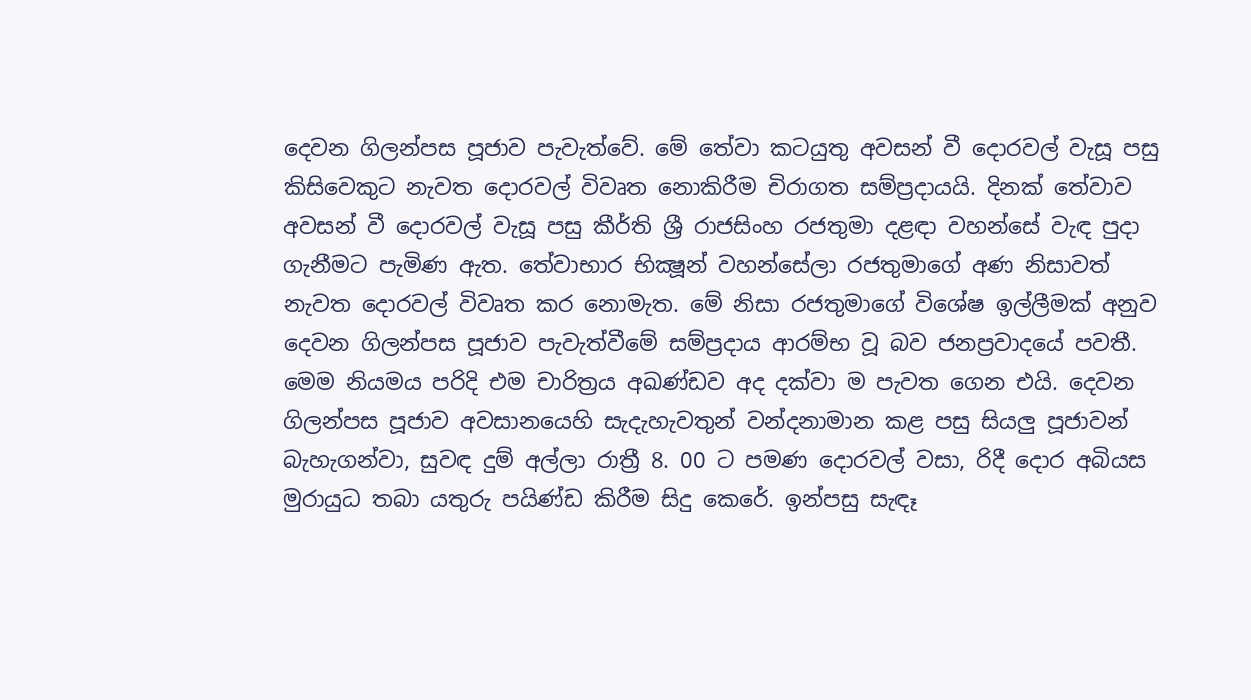දෙවන ගිලන්පස පූජාව පැවැත්වේ. මේ තේවා කටයුතු අවසන් වී දොරවල් වැසූ පසු කිසිවෙකුට නැවත දොරවල් විවෘත නොකිරීම චිරාගත සම්ප්‍රදායයි. දිනක් තේවාව අවසන් වී දොරවල් වැසූ පසු කීර්ති ශ්‍රී රාජසිංහ රජතුමා දළඳා වහන්සේ වැඳ පුදා ගැනීමට පැමිණ ඇත. තේවාභාර භික්‍ෂූන් වහන්සේලා රජතුමාගේ අණ නිසාවත් නැවත දොරවල් විවෘත කර නොමැත. මේ නිසා රජතුමාගේ විශේෂ ඉල්ලීමක් අනුව දෙවන ගිලන්පස පූජාව පැවැත්වීමේ සම්ප්‍රදාය ආරම්භ වූ බව ජනප්‍රවාදයේ පවතී. මෙම නියමය පරිදි එම චාරිත්‍රය අඛණ්ඩව අද දක්වා ම පැවත ගෙන එයි. දෙවන ගිලන්පස පූජාව අවසානයෙහි සැදැහැවතුන් වන්දනාමාන කළ පසු සියලු පූජාවන් බැහැගන්වා, සුවඳ දුම් අල්ලා රාත්‍රී 8. 00 ට පමණ දොරවල් වසා, රිදී දොර අබියස මුරායුධ තබා යතුරු පයිණ්ඩ කිරීම සිදු කෙරේ. ඉන්පසු සැඳෑ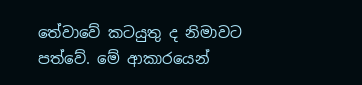තේවාවේ කටයුතු ද නිමාවට පත්වේ. මේ ආකාරයෙන්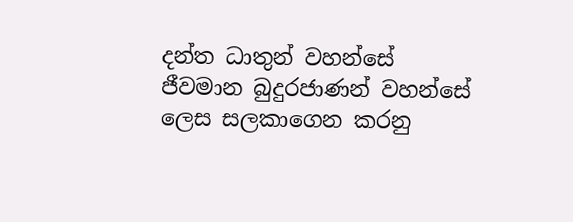දන්ත ධාතුන් වහන්සේ ජීවමාන බුදුරජාණන් වහන්සේ ලෙස සලකාගෙන කරනු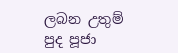ලබන උතුම් පුද පූජා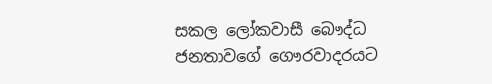සකල ලෝකවාසී බෞද්ධ ජනතාවගේ ගෞරවාදරයට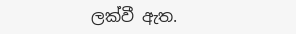ලක්වී ඇත.